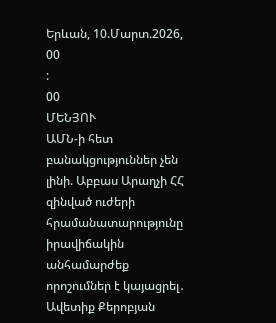Երևան, 10.Մարտ.2026,
00
:
00
ՄԵՆՅՈՒ
ԱՄՆ-ի հետ բանակցություններ չեն լինի. Աբբաս Արաղչի ՀՀ զինված ուժերի հրամանատարությունը իրավիճակին անհամարժեք որոշումներ է կայացրել․ Ավետիք Քերոբյան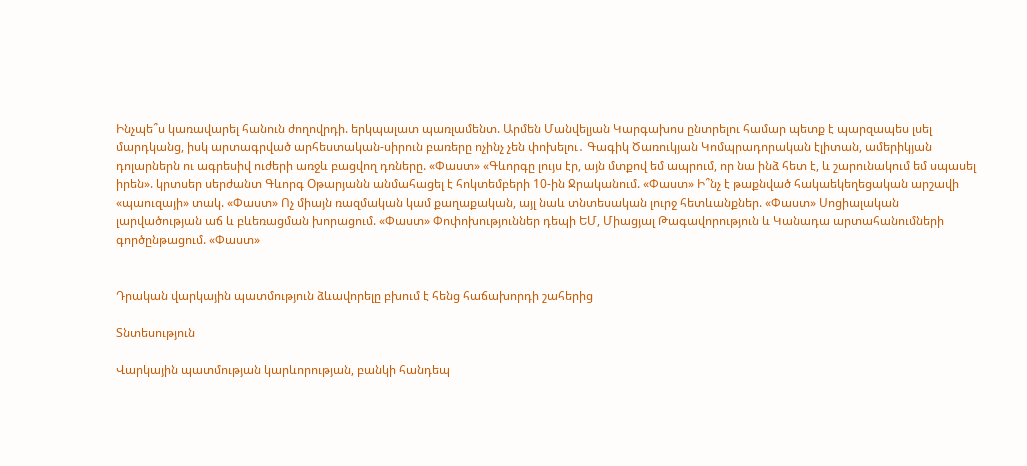Ինչպե՞ս կառավարել հանուն ժողովրդի. երկպալատ պառլամենտ. Արմեն Մանվելյան Կարգախոս ընտրելու համար պետք է պարզապես լսել մարդկանց, իսկ արտագրված արհեստական-սիրուն բառերը ոչինչ չեն փոխելու․ Գագիկ Ծառուկյան Կոմպրադորական էլիտան, ամերիկյան դոլարներն ու ագրեսիվ ուժերի առջև բացվող դռները. «Փաստ» «Գևորգը լույս էր, այն մտքով եմ ապրում, որ նա ինձ հետ է, և շարունակում եմ սպասել իրեն». կրտսեր սերժանտ Գևորգ Օթարյանն անմահացել է հոկտեմբերի 10-ին Ջրականում. «Փաստ» Ի՞նչ է թաքնված հակաեկեղեցական արշավի «պաուզայի» տակ. «Փաստ» Ոչ միայն ռազմական կամ քաղաքական, այլ նաև տնտեսական լուրջ հետևանքներ. «Փաստ» Սոցիալական լարվածության աճ և բևեռացման խորացում. «Փաստ» Փոփոխություններ դեպի ԵՄ, Միացյալ Թագավորություն և Կանադա արտահանումների գործընթացում. «Փաստ»


Դրական վարկային պատմություն ձևավորելը բխում է հենց հաճախորդի շահերից

Տնտեսություն

Վարկային պատմության կարևորության, բանկի հանդեպ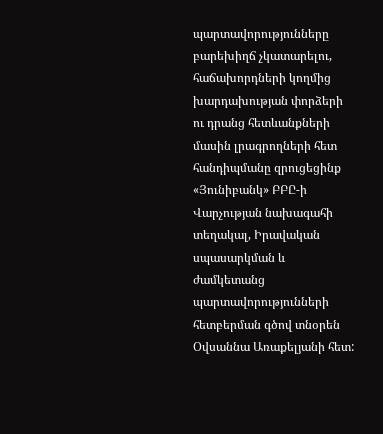պարտավորությունները բարեխիղճ չկատարելու, հաճախորդների կողմից խարդախության փորձերի ու դրանց հետևանքների մասին լրագրողների հետ հանդիպմանը զրուցեցինք «Յունիբանկ» ԲԲԸ-ի Վարչության նախագահի տեղակալ, Իրավական սպասարկման և ժամկետանց պարտավորությունների հետբերման գծով տնօրեն Օվսաննա Առաքելյանի հետ: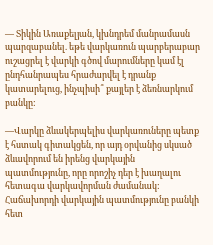— Տիկին Առաքելյան, կխնդրեմ մանրամասն պարզաբանել. եթե վարկառուն պարբերաբար ուշացրել է վարկի գծով մարումները կամ էլ ընդհանրապես հրաժարվել է դրանք կատարելուց, ինչպիսի՞ քայլեր է ձեռնարկում բանկը:

—Վարկը ձևակերպելիս վարկառուները պետք է հստակ գիտակցեն, որ այդ օրվանից սկսած ձևավորում են իրենց վարկային պատմությունը, որը որոշիչ դեր է խաղալու հետագա վարկավորման ժամանակ: Հաճախորդի վարկային պատմությունը բանկի հետ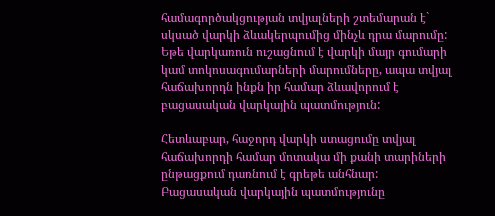համագործակցության տվյալների շտեմարան է` սկսած վարկի ձևակերպումից մինչև դրա մարումը: Եթե վարկառուն ուշացնում է վարկի մայր գումարի կամ տոկոսագումարների մարումները, ապա տվյալ հաճախորդն ինքն իր համար ձևավորում է բացասական վարկային պատմություն:

Հետևաբար, հաջորդ վարկի ստացումը տվյալ հաճախորդի համար մոտակա մի քանի տարիների ընթացքում դառնում է գրեթե անհնար: Բացասական վարկային պատմությունը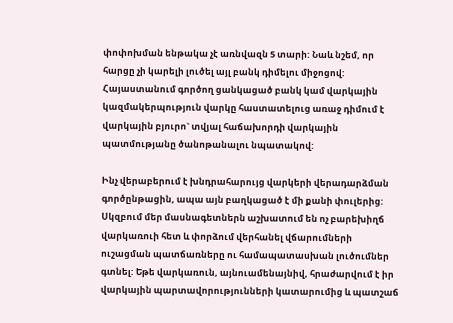փոփոխման ենթակա չէ առնվազն 5 տարի: Նաև նշեմ, որ հարցը չի կարելի լուծել այլ բանկ դիմելու միջոցով: Հայաստանում գործող ցանկացած բանկ կամ վարկային կազմակերպություն վարկը հաստատելուց առաջ դիմում է վարկային բյուրո` տվյալ հաճախորդի վարկային պատմությանը ծանոթանալու նպատակով:

Ինչ վերաբերում է խնդրահարույց վարկերի վերադարձման գործընթացին, ապա այն բաղկացած է մի քանի փուլերից: Սկզբում մեր մասնագետներն աշխատում են ոչ բարեխիղճ վարկառուի հետ և փորձում վերհանել վճարումների ուշացման պատճառները ու համապատասխան լուծումներ գտնել: Եթե վարկառուն, այնուամենայնիվ, հրաժարվում է իր վարկային պարտավորությունների կատարումից և պատշաճ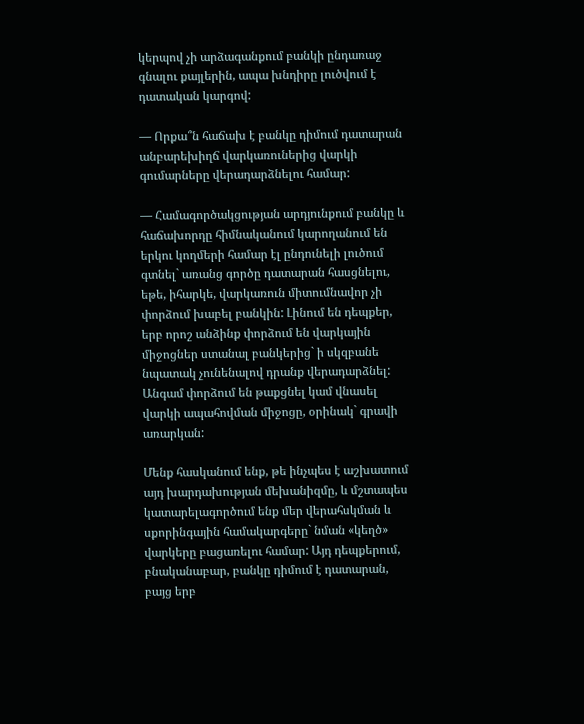կերպով չի արձագանքում բանկի ընդառաջ գնալու քայլերին, ապա խնդիրը լուծվում է դատական կարգով:

— Որքա՞ն հաճախ է բանկը դիմում դատարան անբարեխիղճ վարկառուներից վարկի գումարները վերադարձնելու համար:

— Համագործակցության արդյունքում բանկը և հաճախորդը հիմնականում կարողանում են երկու կողմերի համար էլ ընդունելի լուծում գտնել` առանց գործը դատարան հասցնելու, եթե, իհարկե, վարկառուն միտումնավոր չի փորձում խաբել բանկին: Լինում են դեպքեր, երբ որոշ անձինք փորձում են վարկային միջոցներ ստանալ բանկերից` ի սկզբանե նպատակ չունենալով դրանք վերադարձնել: Անգամ փորձում են թաքցնել կամ վնասել վարկի ապահովման միջոցը, օրինակ` գրավի առարկան:

Մենք հասկանում ենք, թե ինչպես է աշխատում այդ խարդախության մեխանիզմը, և մշտապես կատարելագործում ենք մեր վերահսկման և սքորինգային համակարգերը` նման «կեղծ» վարկերը բացառելու համար: Այդ դեպքերում, բնականաբար, բանկը դիմում է դատարան, բայց երբ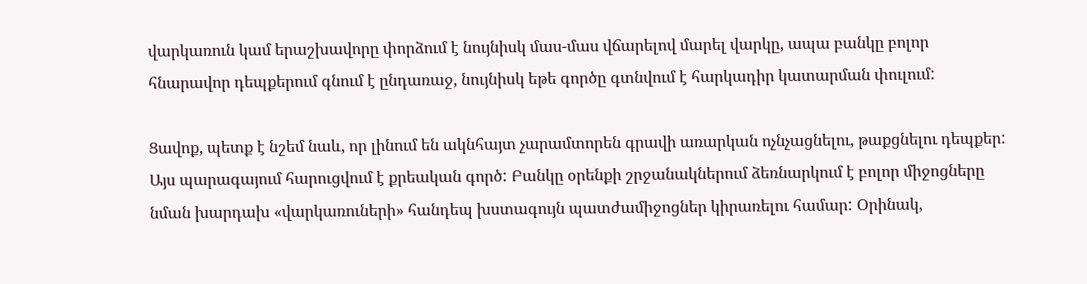վարկառուն կամ երաշխավորը փորձում է նույնիսկ մաս-մաս վճարելով մարել վարկը, ապա բանկը բոլոր հնարավոր դեպքերում գնում է ընդառաջ, նույնիսկ եթե գործը գտնվում է հարկադիր կատարման փուլում:

Ցավոք, պետք է նշեմ նաև, որ լինում են ակնհայտ չարամտորեն գրավի առարկան ոչնչացնելու, թաքցնելու դեպքեր: Այս պարագայում հարուցվում է քրեական գործ: Բանկը օրենքի շրջանակներում ձեռնարկում է բոլոր միջոցները նման խարդախ «վարկառուների» հանդեպ խստագույն պատժամիջոցներ կիրառելու համար: Օրինակ,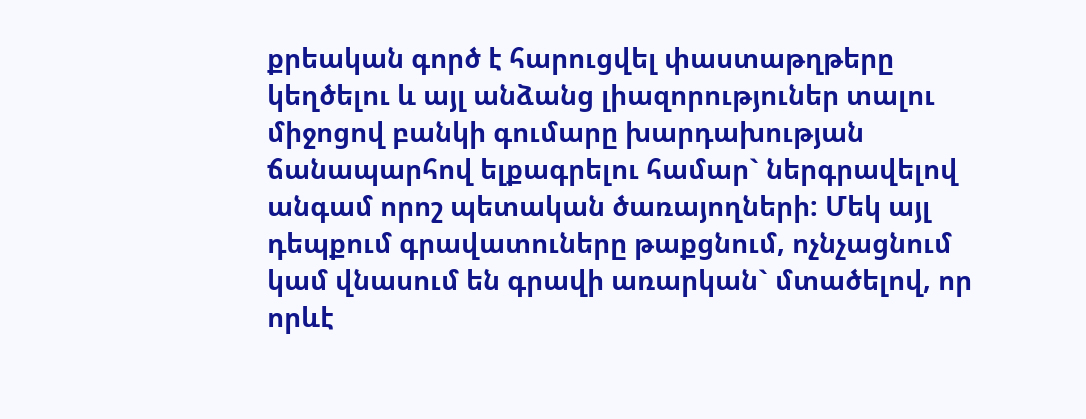քրեական գործ է հարուցվել փաստաթղթերը կեղծելու և այլ անձանց լիազորություներ տալու միջոցով բանկի գումարը խարդախության ճանապարհով ելքագրելու համար` ներգրավելով անգամ որոշ պետական ծառայողների: Մեկ այլ դեպքում գրավատուները թաքցնում, ոչնչացնում կամ վնասում են գրավի առարկան` մտածելով, որ որևէ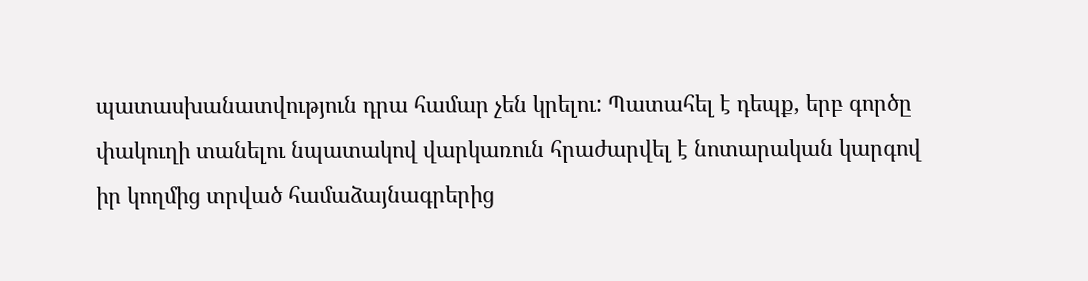պատասխանատվություն դրա համար չեն կրելու: Պատահել է դեպք, երբ գործը փակուղի տանելու նպատակով վարկառուն հրաժարվել է նոտարական կարգով իր կողմից տրված համաձայնագրերից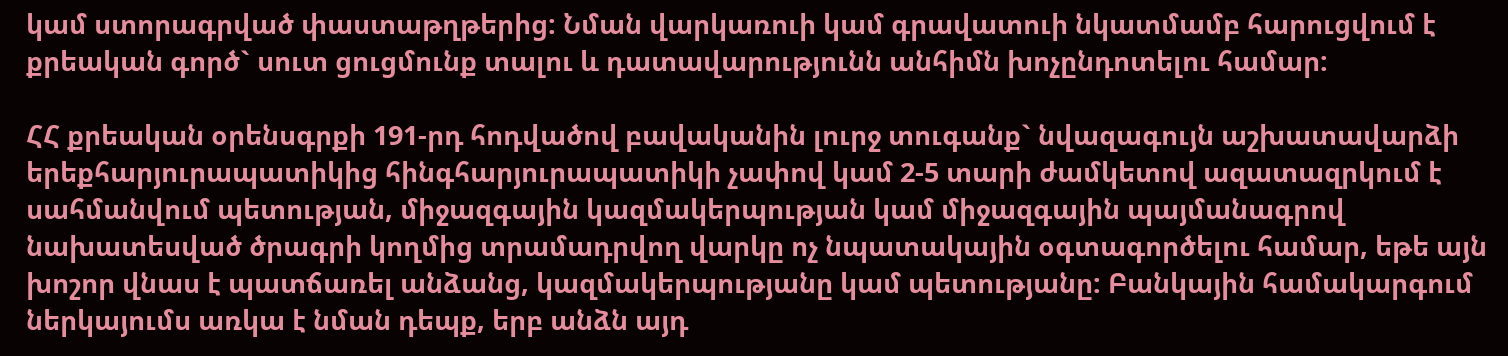կամ ստորագրված փաստաթղթերից: Նման վարկառուի կամ գրավատուի նկատմամբ հարուցվում է քրեական գործ` սուտ ցուցմունք տալու և դատավարությունն անհիմն խոչընդոտելու համար:

ՀՀ քրեական օրենսգրքի 191-րդ հոդվածով բավականին լուրջ տուգանք` նվազագույն աշխատավարձի երեքհարյուրապատիկից հինգհարյուրապատիկի չափով կամ 2-5 տարի ժամկետով ազատազրկում է սահմանվում պետության, միջազգային կազմակերպության կամ միջազգային պայմանագրով նախատեսված ծրագրի կողմից տրամադրվող վարկը ոչ նպատակային օգտագործելու համար, եթե այն խոշոր վնաս է պատճառել անձանց, կազմակերպությանը կամ պետությանը: Բանկային համակարգում ներկայումս առկա է նման դեպք, երբ անձն այդ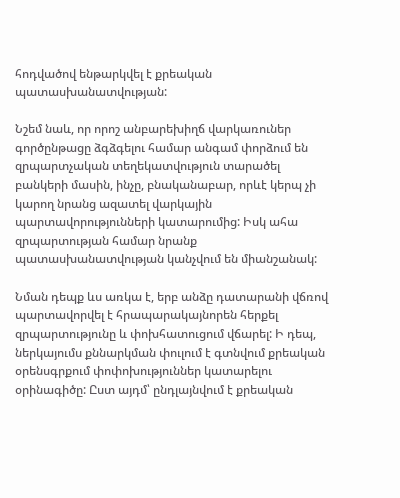հոդվածով ենթարկվել է քրեական պատասխանատվության:

Նշեմ նաև, որ որոշ անբարեխիղճ վարկառուներ գործընթացը ձգձգելու համար անգամ փորձում են զրպարտչական տեղեկատվություն տարածել բանկերի մասին, ինչը, բնականաբար, որևէ կերպ չի կարող նրանց ազատել վարկային պարտավորությունների կատարումից: Իսկ ահա զրպարտության համար նրանք պատասխանատվության կանչվում են միանշանակ:

Նման դեպք ևս առկա է, երբ անձը դատարանի վճռով պարտավորվել է հրապարակայնորեն հերքել զրպարտությունը և փոխհատուցում վճարել: Ի դեպ, ներկայումս քննարկման փուլում է գտնվում քրեական օրենսգրքում փոփոխություններ կատարելու օրինագիծը: Ըստ այդմ՝ ընդլայնվում է քրեական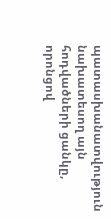պատասխանատվություն նախատեսող այն հոդվածների ցանկը, որոնցով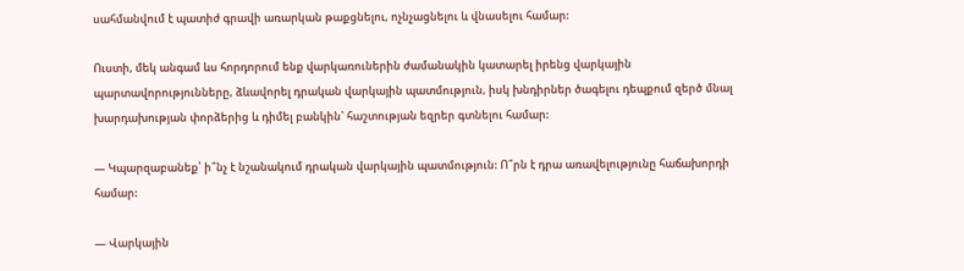սահմանվում է պատիժ գրավի առարկան թաքցնելու, ոչնչացնելու և վնասելու համար:

Ուստի, մեկ անգամ ևս հորդորում ենք վարկառուներին ժամանակին կատարել իրենց վարկային պարտավորությունները, ձևավորել դրական վարկային պատմություն, իսկ խնդիրներ ծագելու դեպքում զերծ մնալ խարդախության փորձերից և դիմել բանկին` հաշտության եզրեր գտնելու համար:

— Կպարզաբանեք՝ ի՞նչ է նշանակում դրական վարկային պատմություն: Ո՞րն է դրա առավելությունը հաճախորդի համար:

— Վարկային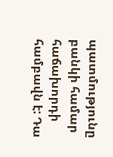պատմությունը բանկի համար հաճախորդի համբավն է: Դա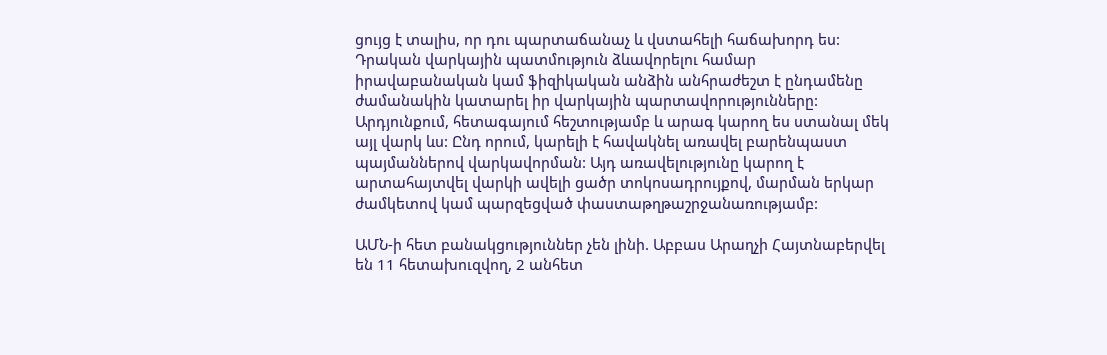ցույց է տալիս, որ դու պարտաճանաչ և վստահելի հաճախորդ ես: Դրական վարկային պատմություն ձևավորելու համար իրավաբանական կամ ֆիզիկական անձին անհրաժեշտ է ընդամենը ժամանակին կատարել իր վարկային պարտավորությունները: Արդյունքում, հետագայում հեշտությամբ և արագ կարող ես ստանալ մեկ այլ վարկ ևս: Ընդ որում, կարելի է հավակնել առավել բարենպաստ պայմաններով վարկավորման: Այդ առավելությունը կարող է արտահայտվել վարկի ավելի ցածր տոկոսադրույքով, մարման երկար ժամկետով կամ պարզեցված փաստաթղթաշրջանառությամբ:

ԱՄՆ-ի հետ բանակցություններ չեն լինի. Աբբաս Արաղչի Հայտնաբերվել են 11 հետախուզվող, 2 անհետ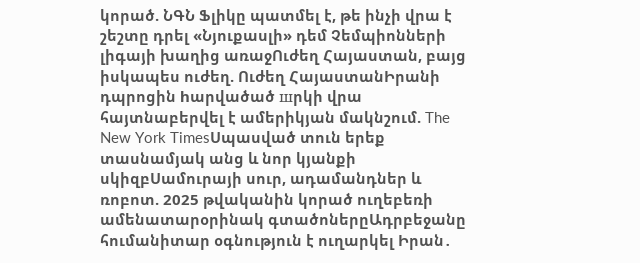կորած. ՆԳՆ Ֆլիկը պատմել է, թե ինչի վրա է շեշտը դրել «Նյուքասլի» դեմ Չեմպիոնների լիգայի խաղից առաջՈւժեղ Հայաստան, բայց իսկապես ուժեղ. Ուժեղ ՀայաստանԻրանի դպրոցին hարվածած шրկի վրա հայտնաբերվել է ամերիկյան մակնշում. The New York TimesՍպասված տուն երեք տասնամյակ անց և նոր կյանքի սկիզբՍամուրայի սուր, ադամանդներ և ռոբոտ. 2025 թվականին կորած ուղեբեռի ամենատարօրինակ գտածոներըԱդրբեջանը հումանիտար օգնություն է ուղարկել Իրան․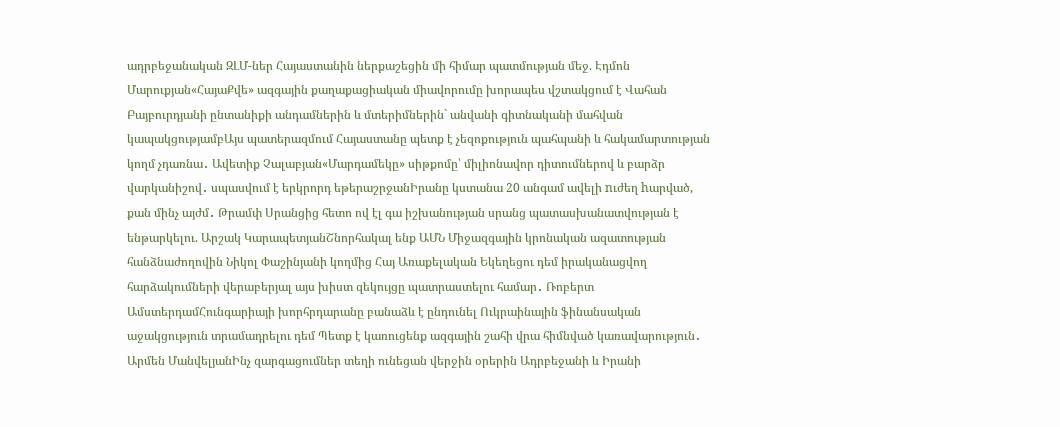ադրբեջանական ԶԼՄ-ներ Հայաստանին ներքաշեցին մի հիմար պատմության մեջ. Էդմոն Մարուքյան«ՀայաՔվե» ազգային քաղաքացիական միավորումը խորապես վշտակցում է Վահան Բայբուրդյանի ընտանիքի անդամներին և մտերիմներին` անվանի գիտնականի մահվան կապակցությամբԱյս պատերազմում Հայաստանը պետք է չեզոքություն պահպանի և հակամարտության կողմ չդառնա․ Ավետիք Չալաբյան«Մարդամեկը» սիթքոմը՝ միլիոնավոր դիտումներով և բարձր վարկանիշով․ սպասվում է երկրորդ եթերաշրջանԻրանը կստանա 20 անգամ ավելի nւժեղ hարված, քան մինչ այժմ․ Թրամփ Սրանցից հետո ով էլ գա իշխանության սրանց պատասխանատվության է ենթարկելու. Արշակ ԿարապետյանՇնորհակալ ենք ԱՄՆ Միջազգային կրոնական ազատության հանձնաժողովին Նիկոլ Փաշինյանի կողմից Հայ Առաքելական Եկեղեցու դեմ իրականացվող հարձակումների վերաբերյալ այս խիստ զեկույցը պատրաստելու համար․ Ռոբերտ ԱմստերդամՀունգարիայի խորհրդարանը բանաձև է ընդունել Ուկրաինային ֆինանսական աջակցություն տրամադրելու դեմ Պետք է կառուցենք ազգային շահի վրա հիմնված կառավարություն․ Արմեն ՄանվելյանԻնչ զարգացումներ տեղի ունեցան վերջին օրերին Ադրբեջանի և Իրանի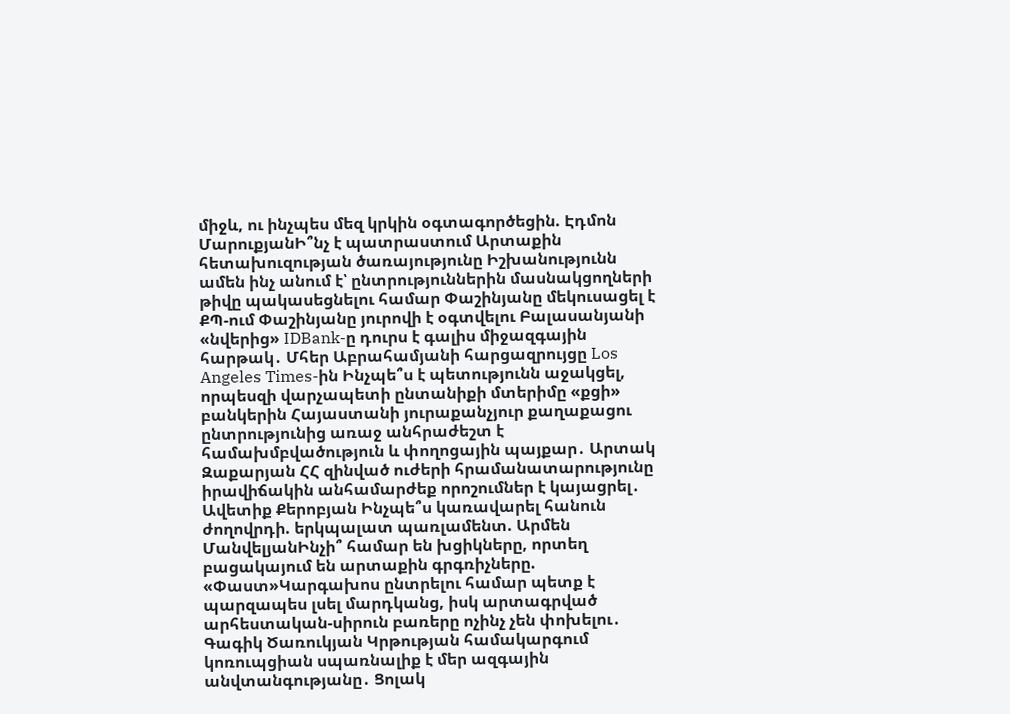միջև, ու ինչպես մեզ կրկին օգտագործեցին. Էդմոն ՄարուքյանԻ՞նչ է պատրաստում Արտաքին հետախուզության ծառայությունը Իշխանությունն ամեն ինչ անում է՝ ընտրություններին մասնակցողների թիվը պակասեցնելու համար Փաշինյանը մեկուսացել է ՔՊ-ում Փաշինյանը յուրովի է օգտվելու Բալասանյանի «նվերից» IDBank-ը դուրս է գալիս միջազգային հարթակ․ Մհեր Աբրահամյանի հարցազրույցը Los Angeles Times-ին Ինչպե՞ս է պետությունն աջակցել, որպեսզի վարչապետի ընտանիքի մտերիմը «քցի» բանկերին Հայաստանի յուրաքանչյուր քաղաքացու ընտրությունից առաջ անհրաժեշտ է համախմբվածություն և փողոցային պայքար․ Արտակ Զաքարյան ՀՀ զինված ուժերի հրամանատարությունը իրավիճակին անհամարժեք որոշումներ է կայացրել․ Ավետիք Քերոբյան Ինչպե՞ս կառավարել հանուն ժողովրդի. երկպալատ պառլամենտ. Արմեն ՄանվելյանԻնչի՞ համար են խցիկները, որտեղ բացակայում են արտաքին գրգռիչները. «Փաստ»Կարգախոս ընտրելու համար պետք է պարզապես լսել մարդկանց, իսկ արտագրված արհեստական-սիրուն բառերը ոչինչ չեն փոխելու․ Գագիկ Ծառուկյան Կրթության համակարգում կոռուպցիան սպառնալիք է մեր ազգային անվտանգությանը․ Ցոլակ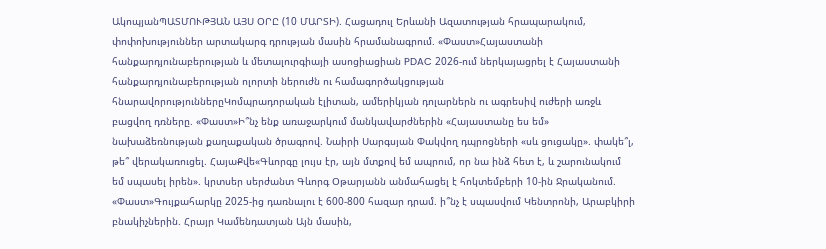ԱկոպյանՊԱՏՄՈՒԹՅԱՆ ԱՅՍ ՕՐԸ (10 ՄԱՐՏԻ). Հացադուլ Երևանի Ազատության հրապարակում, փոփոխություններ արտակարգ դրության մասին հրամանագրում. «Փաստ»Հայաստանի հանքարդյունաբերության և մետալուրգիայի ասոցիացիան PDAC 2026-ում ներկայացրել է Հայաստանի հանքարդյունաբերության ոլորտի ներուժն ու համագործակցության հնարավորություններըԿոմպրադորական էլիտան, ամերիկյան դոլարներն ու ագրեսիվ ուժերի առջև բացվող դռները. «Փաստ»Ի՞նչ ենք առաջարկում մանկավարժներին «Հայաստանը ես եմ» նախաձեռնության քաղաքական ծրագրով. Նաիրի Սարգսյան Փակվող դպրոցների «սև ցուցակը». փակե՞լ, թե՞ վերակառուցել. ՀայաՔվե«Գևորգը լույս էր, այն մտքով եմ ապրում, որ նա ինձ հետ է, և շարունակում եմ սպասել իրեն». կրտսեր սերժանտ Գևորգ Օթարյանն անմահացել է հոկտեմբերի 10-ին Ջրականում. «Փաստ»Գույքահարկը 2025-ից դառնալու է 600-800 հազար դրամ. ի՞նչ է սպասվում Կենտրոնի, Արաբկիրի բնակիչներին. Հրայր Կամենդատյան Այն մասին,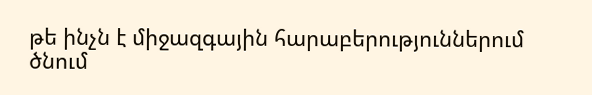թե ինչն է միջազգային հարաբերություններում ծնում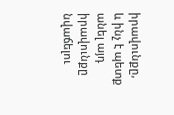իրավունքը, և ինչ է պետք անել այդ իրավունքը նվաճելու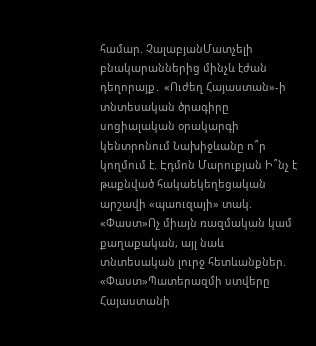համար. ՉալաբյանՄատչելի բնակարաններից մինչև էժան դեղորայք․ «Ուժեղ Հայաստան»-ի տնտեսական ծրագիրը սոցիալական օրակարգի կենտրոնում Նախիջևանը ո՞ր կողմում է. Էդմոն Մարուքյան Ի՞նչ է թաքնված հակաեկեղեցական արշավի «պաուզայի» տակ. «Փաստ»Ոչ միայն ռազմական կամ քաղաքական, այլ նաև տնտեսական լուրջ հետևանքներ. «Փաստ»Պատերազմի ստվերը Հայաստանի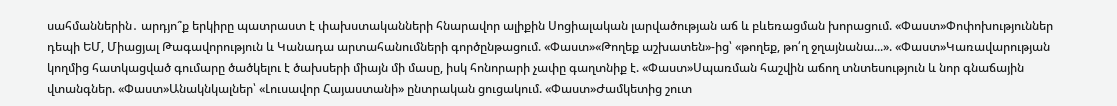սահմաններին․ արդյո՞ք երկիրը պատրաստ է փախստականների հնարավոր ալիքին Սոցիալական լարվածության աճ և բևեռացման խորացում. «Փաստ»Փոփոխություններ դեպի ԵՄ, Միացյալ Թագավորություն և Կանադա արտահանումների գործընթացում. «Փաստ»«Թողեք աշխատեն»-ից՝ «թողեք, թո՛ղ ջղայնանա...». «Փաստ»Կառավարության կողմից հատկացված գումարը ծածկելու է ծախսերի միայն մի մասը, իսկ հոնորարի չափը գաղտնիք է. «Փաստ»Սպառման հաշվին աճող տնտեսություն և նոր գնաճային վտանգներ. «Փաստ»Անակնկալներ՝ «Լուսավոր Հայաստանի» ընտրական ցուցակում. «Փաստ»Ժամկետից շուտ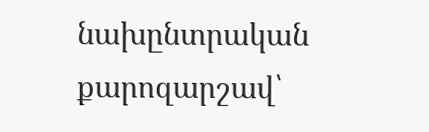նախընտրական քարոզարշավ՝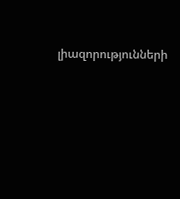լիազորությունների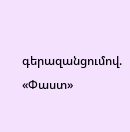գերազանցումով. «Փաստ»